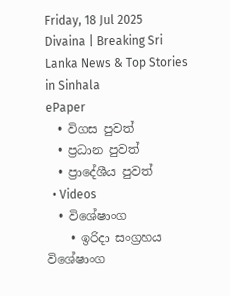Friday, 18 Jul 2025
Divaina | Breaking Sri Lanka News & Top Stories in Sinhala
ePaper
  • විගස පුවත්
  • ප්‍රධාන පුවත්
  • ප්‍රාදේශීය පුවත්
  • Videos
  • විශේෂාංග
    • ඉරිදා සංග්‍රහය විශේෂාංග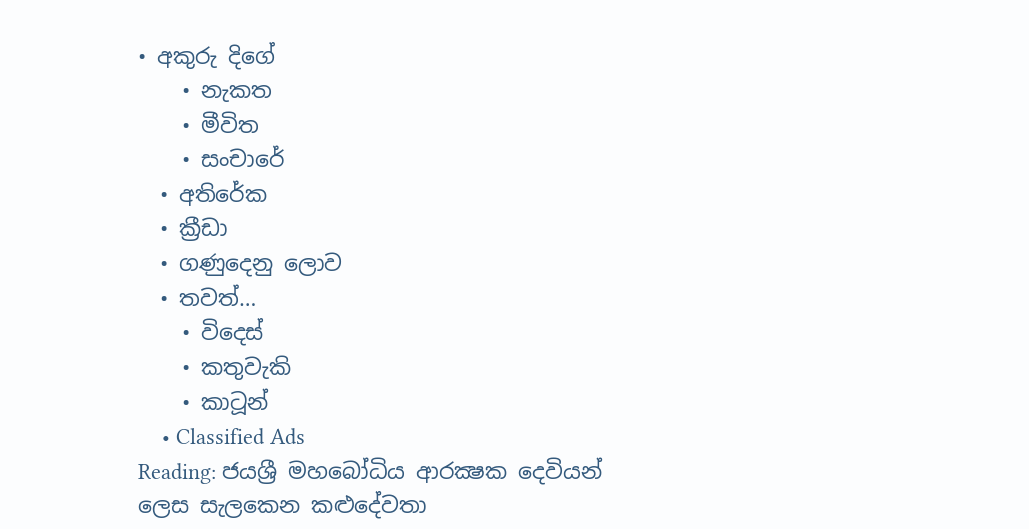• අකුරු දිගේ
    • නැකත
    • මීවිත
    • සංචාරේ
  • අතිරේක
  • ක්‍රීඩා
  • ගණුදෙනු ලොව
  • තවත්…
    • විදෙස්
    • කතුවැකි
    • කාටූන්
    • Classified Ads
Reading: ජයශ්‍රී මහබෝධිය ආරක්‍ෂක දෙවියන් ලෙස සැලකෙන කළුදේවතා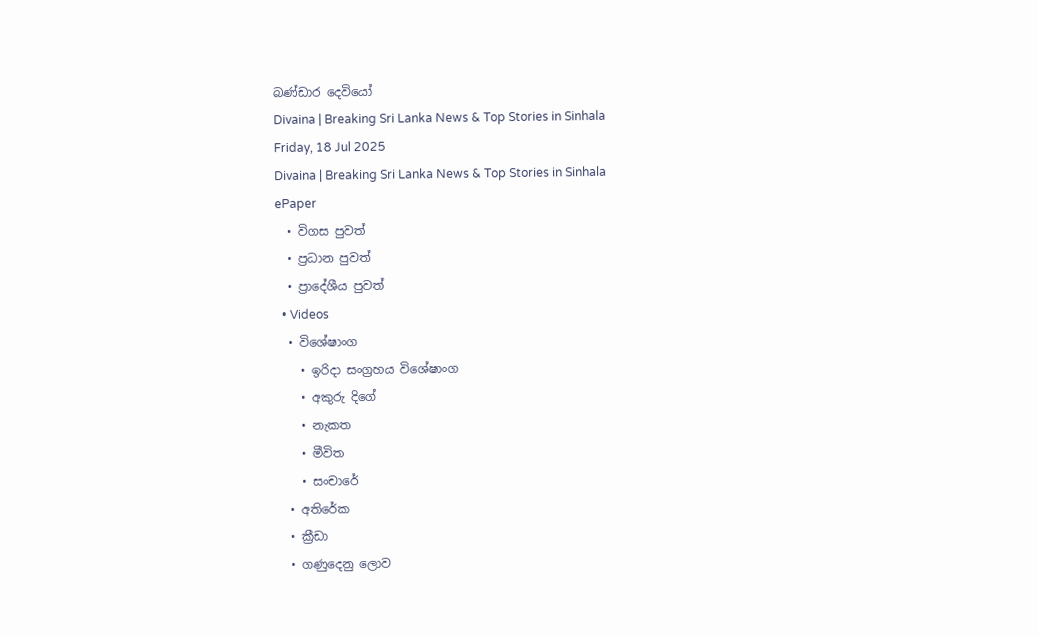බණ්ඩාර දෙවියෝ
Divaina | Breaking Sri Lanka News & Top Stories in Sinhala
Friday, 18 Jul 2025
Divaina | Breaking Sri Lanka News & Top Stories in Sinhala
ePaper
  • විගස පුවත්
  • ප්‍රධාන පුවත්
  • ප්‍රාදේශීය පුවත්
  • Videos
  • විශේෂාංග
    • ඉරිදා සංග්‍රහය විශේෂාංග
    • අකුරු දිගේ
    • නැකත
    • මීවිත
    • සංචාරේ
  • අතිරේක
  • ක්‍රීඩා
  • ගණුදෙනු ලොව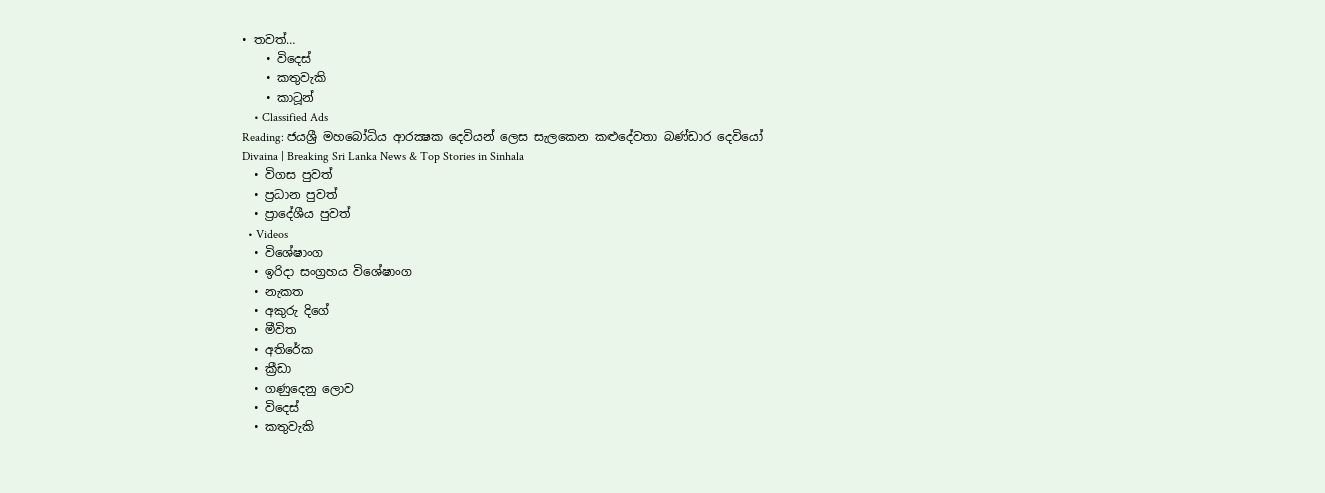• තවත්…
    • විදෙස්
    • කතුවැකි
    • කාටූන්
    • Classified Ads
Reading: ජයශ්‍රී මහබෝධිය ආරක්‍ෂක දෙවියන් ලෙස සැලකෙන කළුදේවතා බණ්ඩාර දෙවියෝ
Divaina | Breaking Sri Lanka News & Top Stories in Sinhala
  • විගස පුවත්
  • ප්‍රධාන පුවත්
  • ප්‍රාදේශීය පුවත්
  • Videos
  • විශේෂාංග
  • ඉරිදා සංග්‍රහය විශේෂාංග
  • නැකත
  • අකුරු දිගේ
  • මීවිත
  • අතිරේක
  • ක්‍රීඩා
  • ගණුදෙනු ලොව
  • විදෙස්
  • කතුවැකි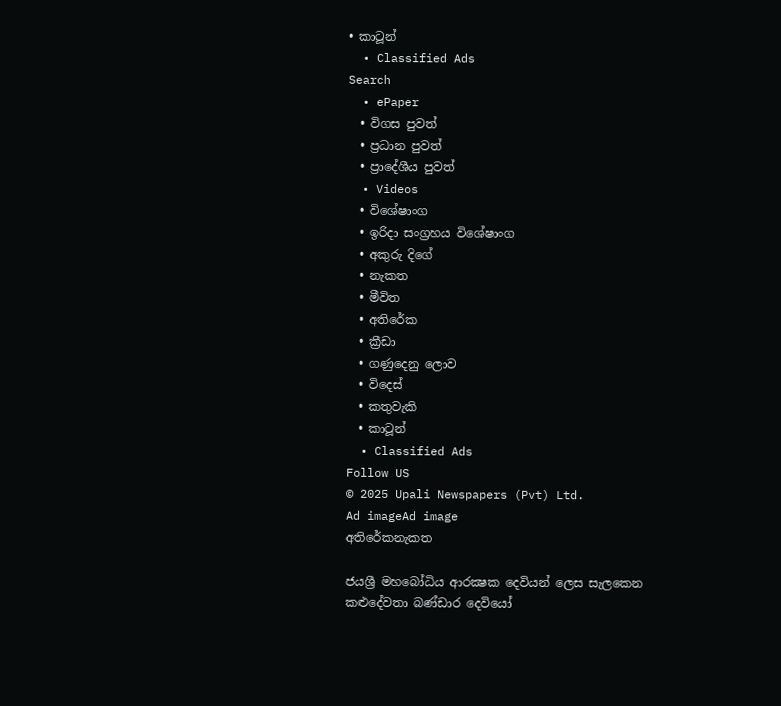• කාටූන්
  • Classified Ads
Search
  • ePaper
  • විගස පුවත්
  • ප්‍රධාන පුවත්
  • ප්‍රාදේශීය පුවත්
  • Videos
  • විශේෂාංග
  • ඉරිදා සංග්‍රහය විශේෂාංග
  • අකුරු දිගේ
  • නැකත
  • මීවිත
  • අතිරේක
  • ක්‍රීඩා
  • ගණුදෙනු ලොව
  • විදෙස්
  • කතුවැකි
  • කාටූන්
  • Classified Ads
Follow US
© 2025 Upali Newspapers (Pvt) Ltd.
Ad imageAd image
අතිරේකනැකත

ජයශ්‍රී මහබෝධිය ආරක්‍ෂක දෙවියන් ලෙස සැලකෙන කළුදේවතා බණ්ඩාර දෙවියෝ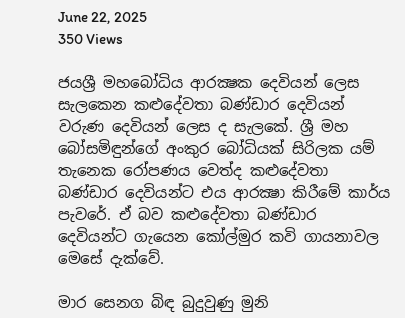June 22, 2025
350 Views

ජයශ්‍රී මහබෝධිය ආරක්‍ෂක දෙවියන් ලෙස සැලකෙන කළුදේවතා බණ්ඩාර දෙවියන් වරුණ දෙවියන් ලෙස ද සැලකේ. ශ්‍රී මහ බෝසමිඳුන්ගේ අංකුර බෝධියක් සිරිලක යම් තැනෙක රෝපණය වෙත්ද කළුදේවතා බණ්ඩාර දෙවියන්ට එය ආරක්‍ෂා කිරීමේ කාර්ය පැවරේ. ඒ බව කළුදේවතා බණ්ඩාර දෙවියන්ට ගැයෙන කෝල්මුර කවි ගායනාවල මෙසේ දැක්වේ.

මාර සෙනග බිඳ බුදුවුණු මුනි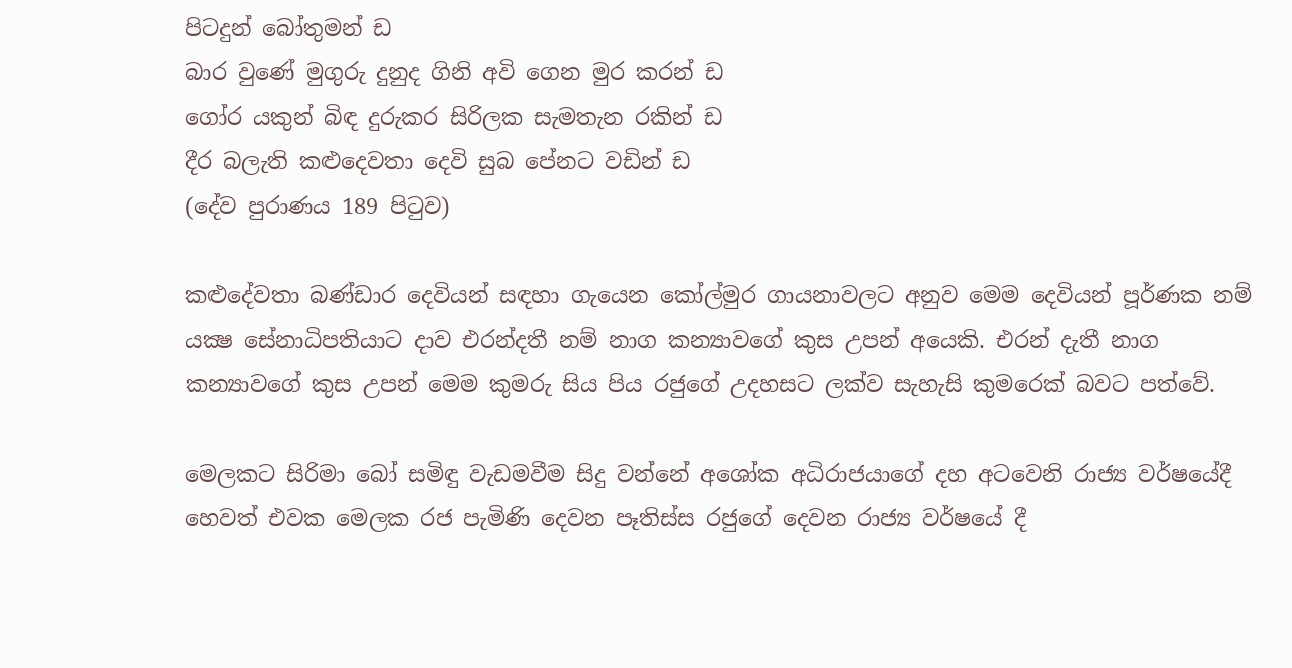පිටදුන් බෝතුමන් ඩ
බාර වුණේ මුගුරු දුනුද ගිනි අවි ගෙන මුර කරන් ඩ
ගෝර යකුන් බිඳ දුරුකර සිරිලක සැමතැන රකින් ඩ
දීර බලැති කළුදෙවතා දෙවි සුබ පේනට වඩින් ඩ
(දේව පුරාණය 189 පිටුව)

කළුදේවතා බණ්ඩාර දෙවියන් සඳහා ගැයෙන කෝල්මුර ගායනාවලට අනුව මෙම දෙවියන් පූර්ණක නම් යක්‍ෂ සේනාධිපතියාට දාව එරන්දතී නම් නාග කන්‍යාවගේ කුස උපන් අයෙකි. එරන් දැතී නාග කන්‍යාවගේ කුස උපන් මෙම කුමරු සිය පිය රජුගේ උදහසට ලක්ව සැහැසි කුමරෙක් බවට පත්වේ.

මෙලකට සිරිමා බෝ සමිඳු වැඩමවීම සිදු වන්නේ අශෝක අධිරාජයාගේ දහ අටවෙනි රාජ්‍ය වර්ෂයේදී හෙවත් එවක මෙලක රජ පැමිණි දෙවන පෑතිස්ස රජුගේ දෙවන රාජ්‍ය වර්ෂයේ දී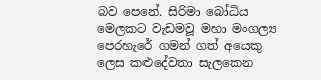බව පෙනේ. සිරිමා බෝධිය මෙලකට වැඩමවූ මහා මංගල්‍ය පෙරහැරේ ගමන් ගත් අයෙකු ලෙස කළුදේවතා සැලකෙන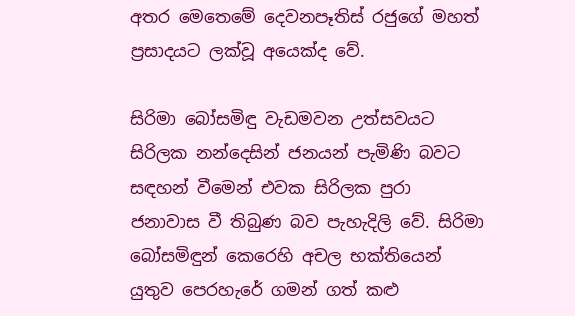අතර මෙතෙමේ දෙවනපෑතිස් රජුගේ මහත් ප්‍රසාදයට ලක්වූ අයෙක්ද වේ.

සිරිමා බෝසමිඳු වැඩමවන උත්සවයට සිරිලක නන්දෙසින් ජනයන් පැමිණි බවට සඳහන් වීමෙන් එවක සිරිලක පුරා ජනාවාස වී තිබුණ බව පැහැදිලි වේ. සිරිමා බෝසමිඳුන් කෙරෙහි අචල භක්තියෙන් යුතුව පෙරහැරේ ගමන් ගත් කළු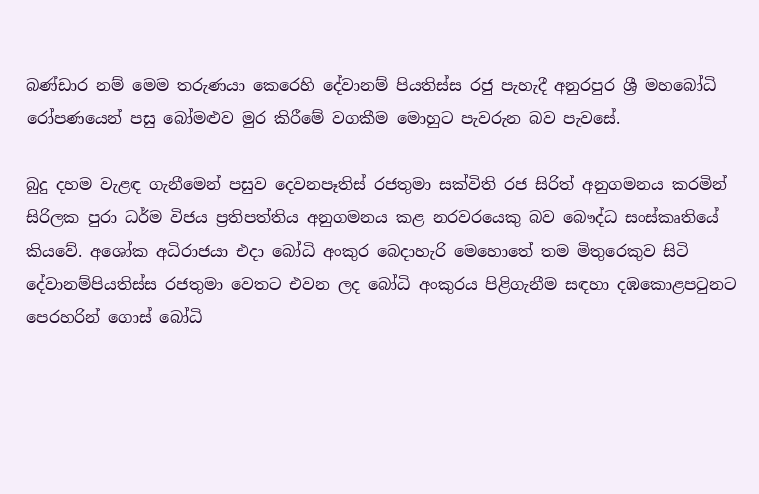බණ්ඩාර නම් මෙම තරුණයා කෙරෙහි දේවානම් පියතිස්ස රජු පැහැදී අනුරපුර ශ්‍රී මහබෝධි රෝපණයෙන් පසු බෝමළුව මුර කිරීමේ වගකීම මොහුට පැවරුන බව පැවසේ.

බුදු දහම වැළඳ ගැනීමෙන් පසුව දෙවනපෑතිස් රජතුමා සක්විති රජ සිරිත් අනුගමනය කරමින් සිරිලක පුරා ධර්ම විජය ප්‍රතිපත්තිය අනුගමනය කළ නරවරයෙකු බව බෞද්ධ සංස්කෘතියේ කියවේ. අශෝක අධිරාජයා එදා බෝධි අංකුර බෙදාහැරි මෙහොතේ තම මිතුරෙකුව සිටි දේවානම්පියතිස්ස රජතුමා වෙතට එවන ලද බෝධි අංකුරය පිළිගැනීම සඳහා දඹකොළපටුනට පෙරහරින් ගොස් බෝධි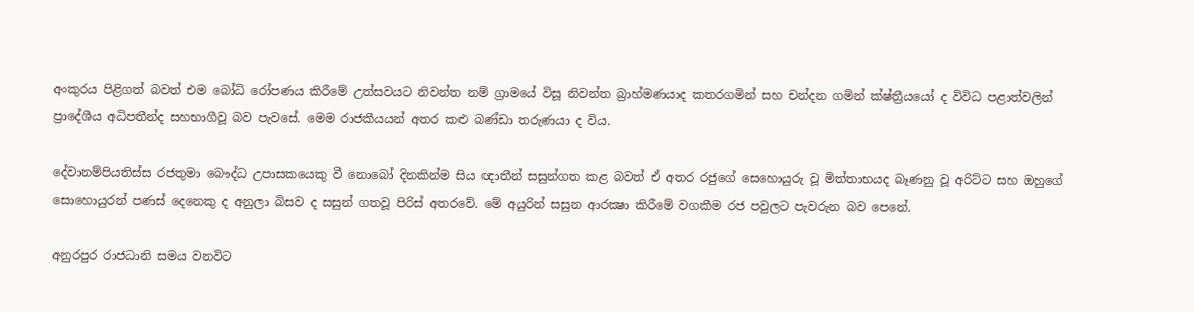අංකුරය පිළිගත් බවත් එම බෝධි රෝපණය කිරීමේ උත්සවයට නිවන්ත නම් ග්‍රාමයේ විසූ නිවන්ත බ්‍රාහ්මණයාද කතරගමින් සහ චන්දන ගමින් ක්ෂ්ත්‍රීයයෝ ද විවිධ පළාත්වලින් ප්‍රාදේශීය අධිපතීන්ද සහභාගීවූ බව පැවසේ. මෙම රාජකීයයන් අතර කළු බණ්ඩා තරුණයා ද විය.

දේවානම්පියතිස්ස රජතුමා බෞද්ධ උපාසකයෙකු වී නොබෝ දිනකින්ම සිය ඥාතීන් සසුන්ගත කළ බවත් ඒ අතර රජුගේ සෙහොයුරු වූ මිත්තාභයද බෑණනු වූ අරිට්ට සහ ඔහුගේ සොහොයුරන් පණස් දෙනෙකු ද අනුලා බිසව ද සසුන් ගතවූ පිරිස් අතරවේ. මේ අයුරින් සසුන ආරක්‍ෂා කිරීමේ වගකීම රජ පවුලට පැවරුන බව පෙනේ.

අනුරපුර රාජධානි සමය වනවිට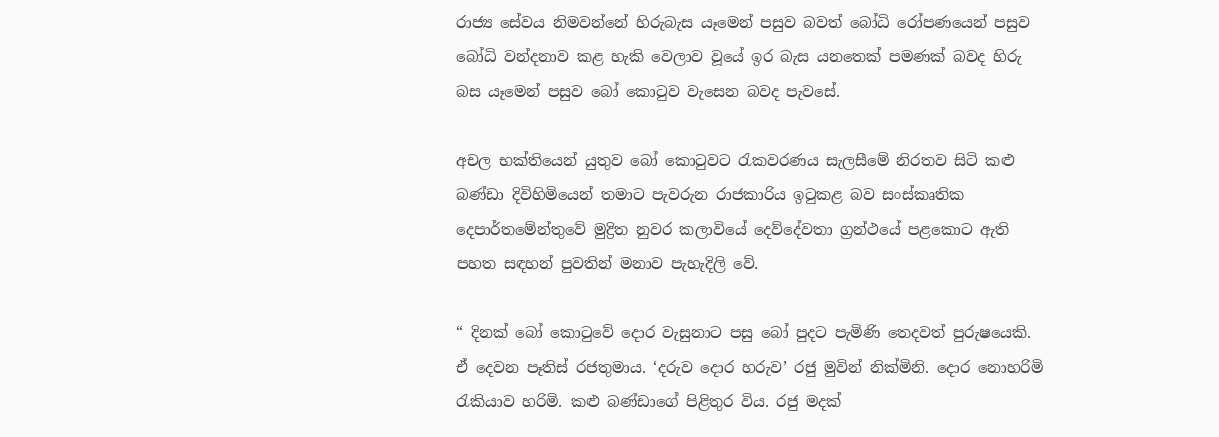රාජ්‍ය සේවය නිමවන්නේ හිරුබැස යෑමෙන් පසුව බවත් බෝධි රෝපණයෙන් පසුව බෝධි වන්දනාව කළ හැකි වෙලාව වූයේ ඉර බැස යනතෙක් පමණක් බවද හිරු බස යෑමෙන් පසුව බෝ කොටුව වැසෙන බවද පැවසේ.

අචල භක්තියෙන් යුතුව බෝ කොටුවට රැකවරණය සැලසීමේ නිරතව සිටි කළු බණ්ඩා දිවිහිමියෙන් තමාට පැවරුන රාජකාරිය ඉටුකළ බව සංස්කෘතික දෙපාර්තමේන්තුවේ මුද්‍රිත නුවර කලාවියේ දෙව්දේවතා ග්‍රන්ථයේ පළකොට ඇති පහත සඳහන් පුවතින් මනාව පැහැදිලි වේ.

“ දිනක් බෝ කොටුවේ දොර වැසුනාට පසු බෝ පුදට පැමිණි තෙදවත් පුරුෂයෙකි. ඒ දෙවන පෑතිස් රජතුමාය. ‘දරුව දොර හරුව’ රජු මුවින් නික්මිනි. දොර නොහරිමි රැකියාව හරිමි. කළු බණ්ඩාගේ පිළිතුර විය. රජු මදක්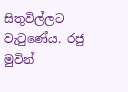සිතුවිල්ලට වැටුණේය. රජු මුවින්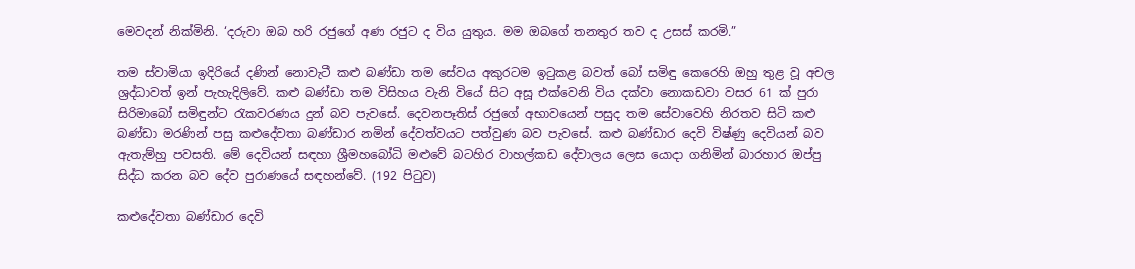මෙවදන් නික්මිනි. ‘දරුවා ඔබ හරි රජුගේ අණ රජුට ද විය යුතුය. මම ඔබගේ තනතුර තව ද උසස් කරමි.”

තම ස්වාමියා ඉදිරියේ දණින් නොවැටී කළු බණ්ඩා තම සේවය අකුරටම ඉටුකළ බවත් බෝ සමිඳු කෙරෙහි ඔහු තුළ වූ අචල ශ්‍රද්ධාවත් ඉන් පැහැදිලිවේ. කළු බණ්ඩා තම විසිහය වැනි වියේ සිට අසූ එක්වෙනි විය දක්වා නොකඩවා වසර 61 ක් පුරා සිරිමාබෝ සමිඳුන්ට රැකවරණය දුන් බව පැවසේ. දෙවනපෑතිස් රජුගේ අභාවයෙන් පසුද තම සේවාවෙහි නිරතව සිටි කළු බණ්ඩා මරණින් පසු කළුදේවතා බණ්ඩාර නමින් දේවත්වයට පත්වුණ බව පැවසේ. කළු බණ්ඩාර දෙවි විෂ්ණු දෙවියන් බව ඇතැම්හු පවසති. මේ දෙවියන් සඳහා ශ්‍රීමහබෝධි මළුවේ බටහිර වාහල්කඩ දේවාලය ලෙස යොදා ගනිමින් බාරහාර ඔප්පු සිද්ධ කරන බව දේව පුරාණයේ සඳහන්වේ. (192 පිටුව)

කළුදේවතා බණ්ඩාර දෙවි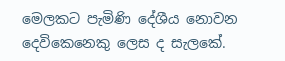මෙලකට පැමිණි දේශීය නොවන දෙවිකෙනෙකු ලෙස ද සැලකේ.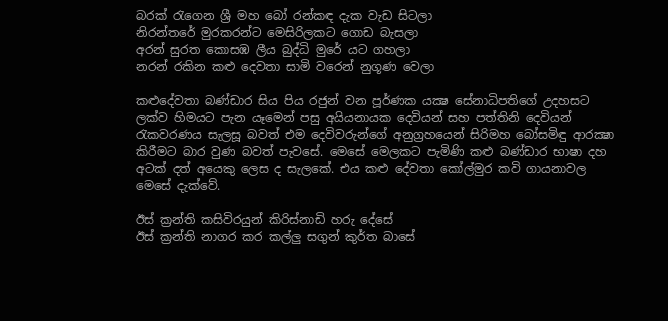බරක් රැගෙන ශ්‍රී මහ බෝ රන්කඳ දැක වැඩ සිටලා
නිරන්තරේ මුරකරන්ට මෙසිරිලකට ගොඩ බැසලා
අරන් සුරත කොසඹ ලීය බුද්ධි මුරේ යට ගහලා
නරන් රකින කළු දෙවතා සාමි වරෙන් නුගූණ වෙලා

කළුදේවතා බණ්ඩාර සිය පිය රජුන් වන පූර්ණක යක්‍ෂ සේනාධිපතිගේ උදහසට ලක්ව හිමයට පැන යෑමෙන් පසු අයියනායක දෙවියන් සහ පත්තිනි දෙවියන් රැකවරණය සැලසූ බවත් එම දෙවිවරුන්ගේ අනුග්‍රහයෙන් සිරිමහ බෝසමිඳු ආරක්‍ෂා කිරීමට බාර වුණ බවත් පැවසේ. මෙසේ මෙලකට පැමිණි කළු බණ්ඩාර භාෂා දහ අටක් දත් අයෙකු ලෙස ද සැලකේ. එය කළු දේවතා කෝල්මුර කවි ගායනාවල මෙසේ දැක්වේ.

ඊස් ක්‍රන්ති කසිවිරයුන් කිරිස්නාඩි හරු දේසේ
ඊස් ක්‍රන්ති නාගර කර කල්ලු සගුන් කුර්ත බාසේ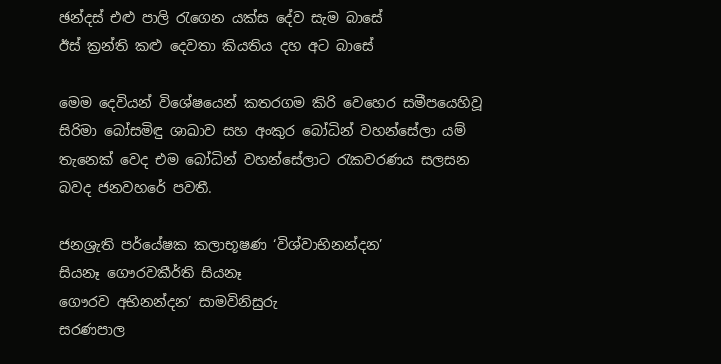ඡන්දස් එළු පාලි රැගෙන යක්ස දේව සැම බාසේ
ඊස් ක්‍රන්ති කළු දෙවතා කියතිය දහ අට බාසේ

මෙම දෙවියන් විශේෂයෙන් කතරගම කිරි වෙහෙර සමීපයෙහිවූ සිරිමා බෝසමිඳු ශාඛාව සහ අංකුර බෝධින් වහන්සේලා යම් තැනෙක් වෙද එම බෝධින් වහන්සේලාට රැකවරණය සලසන බවද ජනවහරේ පවතී.

ජනශ්‍රැති පර්යේෂක කලාභූෂණ ‘විශ්වාභිනන්දන’
සියනෑ ගෞරවකීර්ති සියනෑ
ගෞරව අභිනන්දන’ සාමවිනිසුරු
සරණපාල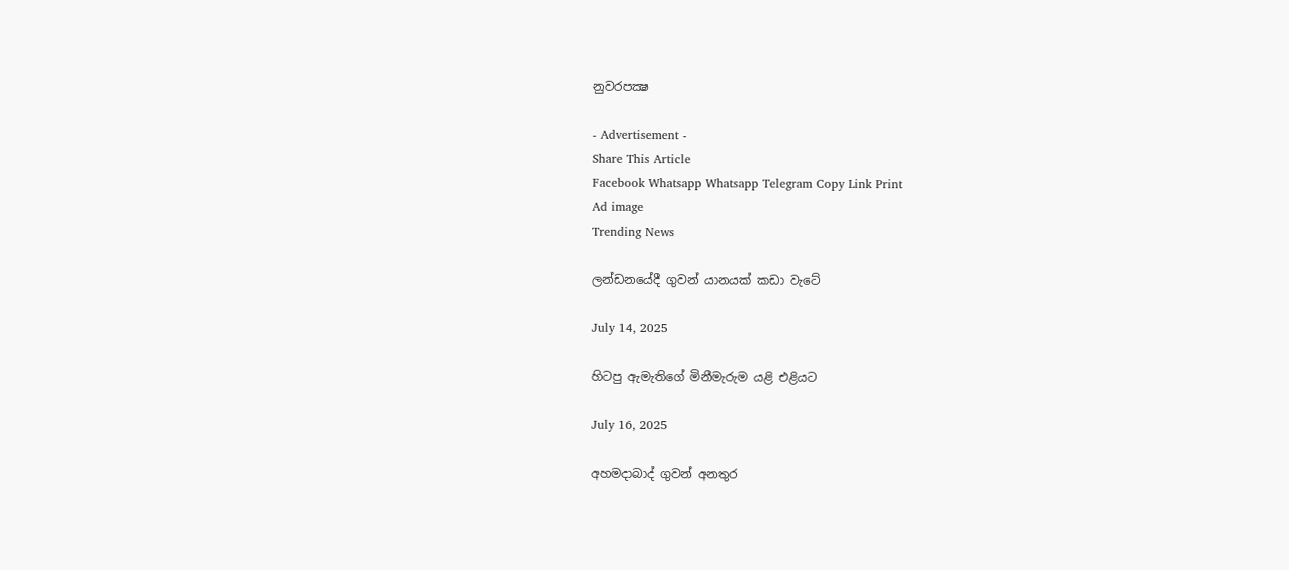නුවරපක්‍ෂ

- Advertisement -
Share This Article
Facebook Whatsapp Whatsapp Telegram Copy Link Print
Ad image
Trending News

ලන්ඩනයේදී ගුවන් යානයක් කඩා වැටේ

July 14, 2025

හිටපු ඇමැතිගේ මිනීමැරුම යළි එළියට

July 16, 2025

අහමදාබාද් ගුවන් අනතුර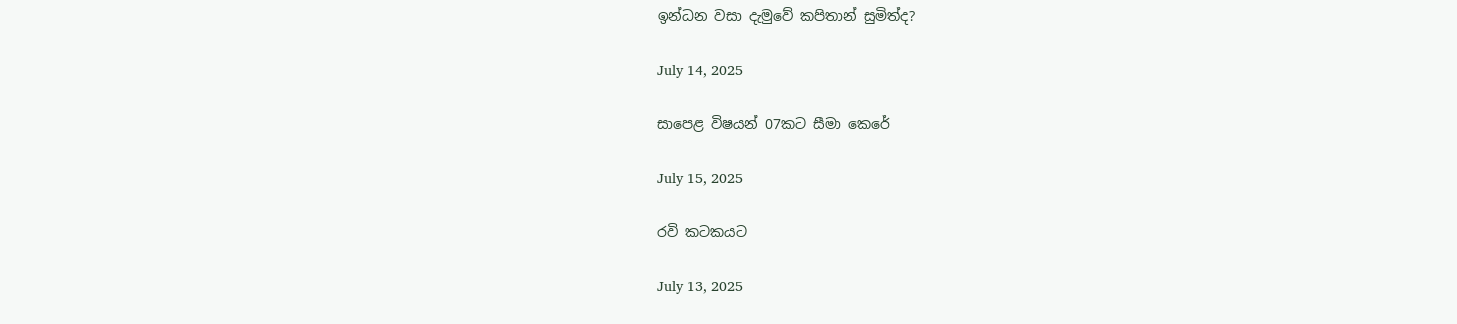ඉන්ධන වසා දැමුවේ කපිතාන් සුමිත්ද?

July 14, 2025

සාපෙළ විෂයන් 07කට සීමා කෙරේ

July 15, 2025

රවි කටකයට

July 13, 2025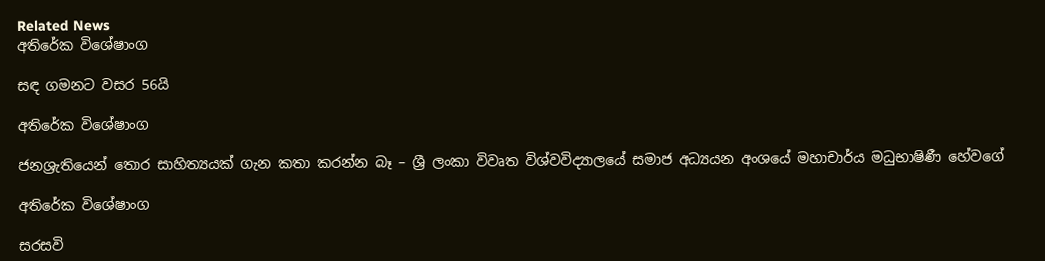Related News
අතිරේක විශේෂාංග

සඳ ගමනට වසර 56යි

අතිරේක විශේෂාංග

ජනශ්‍රැතියෙන් තොර සාහිත්‍යයක් ගැන කතා කරන්න බෑ – ශ්‍රී ලංකා විවෘත විශ්වවිද්‍යාලයේ සමාජ අධ්‍යයන අංශයේ මහාචාර්ය මධුභාෂිණී හේවගේ

අතිරේක විශේෂාංග

සරසවි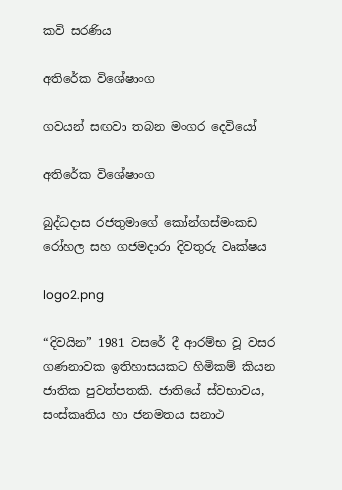කවි සරණිය

අතිරේක විශේෂාංග

ගවයන් සඟවා තබන මංගර දෙවියෝ

අතිරේක විශේෂාංග

බුද්ධදාස රජතුමාගේ කෝන්ගස්මංකඩ රෝහල සහ ගජමදාරා දිවතුරු වෘක්ෂය

logo2.png

“දිවයින” 1981 වසරේ දී ආරම්භ වූ වසර ගණනාවක ඉතිහාසයකට හිමිකම් කියන ජාතික පුවත්පතකි. ජාතියේ ස්වභාවය, සංස්කෘතිය හා ජනමතය සනාථ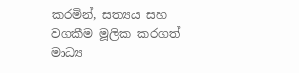කරමින්, සත්‍යය සහ වගකීම මූලික කරගත් මාධ්‍ය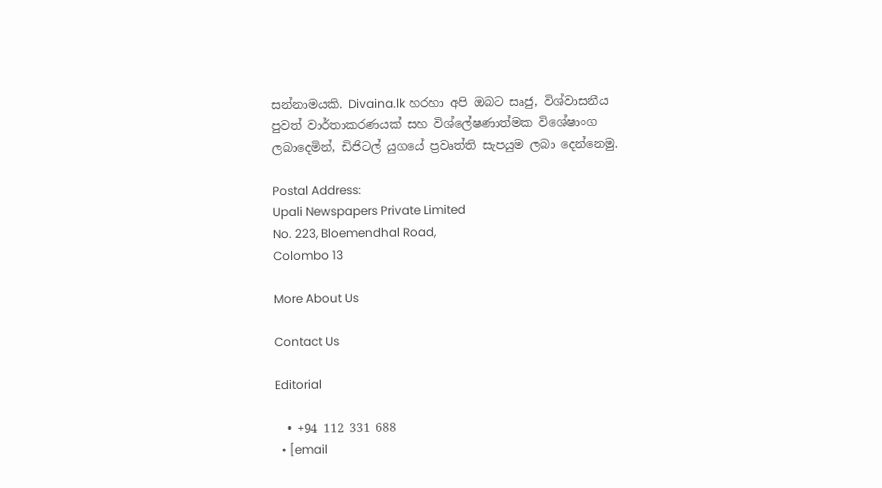සන්නාමයකි. Divaina.lk හරහා අපි ඔබට සෘජු, විශ්වාසනීය පුවත් වාර්තාකරණයක් සහ විශ්ලේෂණාත්මක විශේෂාංග ලබාදෙමින්, ඩිජිටල් යුගයේ ප්‍රවෘත්ති සැපයුම ලබා දෙන්නෙමු.

Postal Address:
Upali Newspapers Private Limited
No. 223, Bloemendhal Road,
Colombo 13

More About Us

Contact Us

Editorial

  • +94 112 331 688
  • [email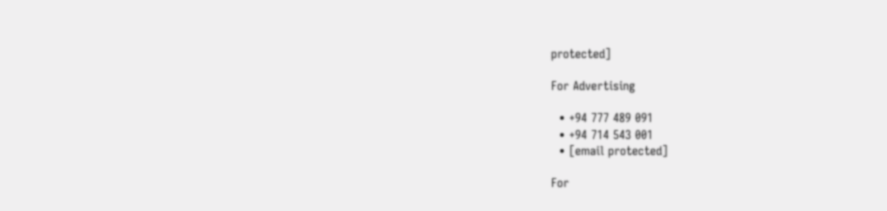protected]

For Advertising

  • +94 777 489 091
  • +94 714 543 001
  • [email protected]

For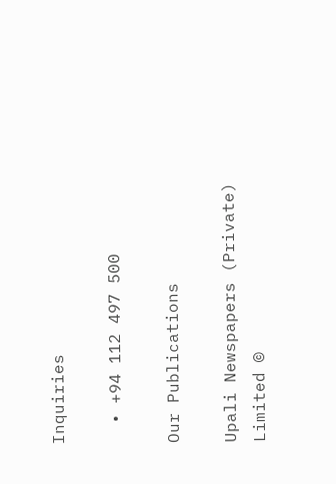Inquiries

  • +94 112 497 500

Our Publications

Upali Newspapers (Private) Limited ©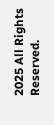2025 All Rights Reserved.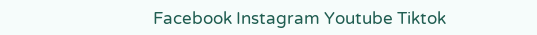Facebook Instagram Youtube Tiktok